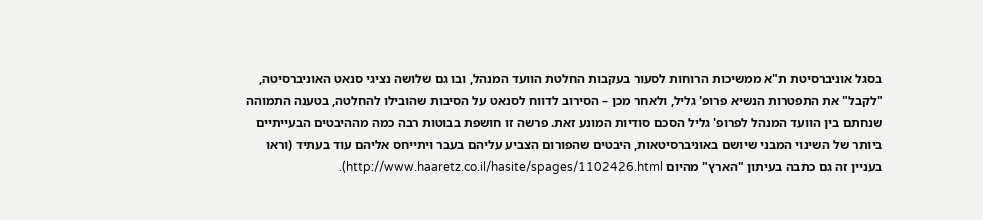בסגל אוניברסיטת ת"א ממשיכות הרוחות לסעור בעקבות החלטת הוועד המנהל, ובו גם שלושה נציגי סנאט האוניברסיטה, "לקבל" את התפטרות הנשיא פרופ' גליל, ולאחר מכן – הסירוב לדווח לסנאט על הסיבות שהובילו להחלטה, בטענה התמוהה שנחתם בין הוועד המנהל לפרופ' גליל הסכם סודיות המונע זאת. פרשה זו חושפת בבוטות רבה כמה מההיבטים הבעייתיים ביותר של השינוי המבני שיושם באוניברסיטאות, היבטים שהפורום הצביע עליהם בעבר ויתייחס אליהם עוד בעתיד (וראו בעניין זה גם כתבה בעיתון "הארץ" מהיום http://www.haaretz.co.il/hasite/spages/1102426.html).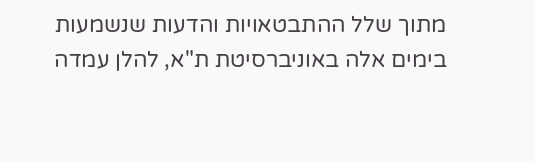מתוך שלל ההתבטאויות והדעות שנשמעות בימים אלה באוניברסיטת ת"א, להלן עמדה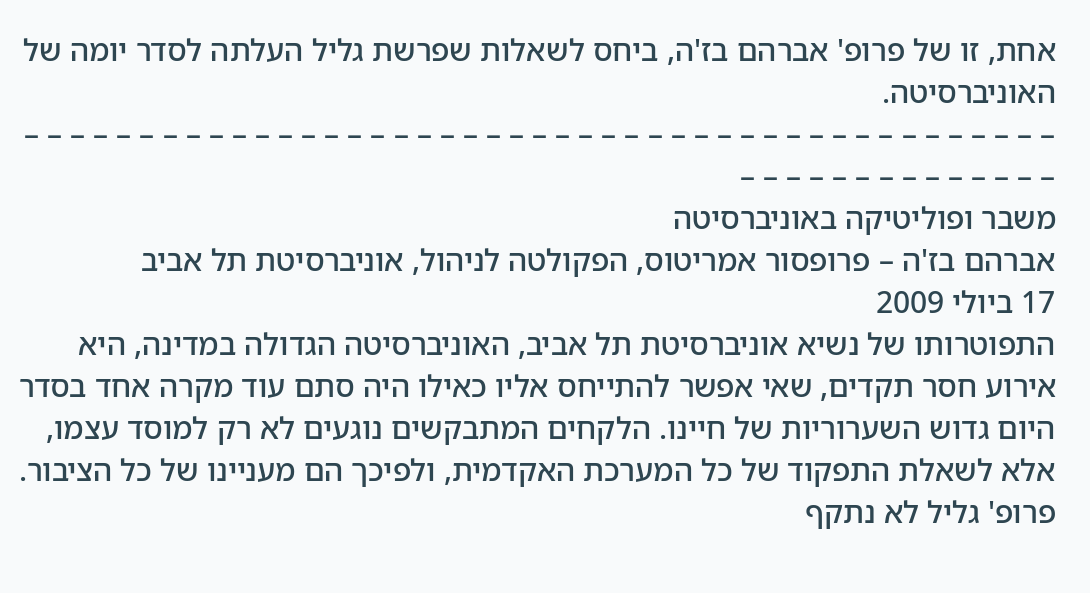אחת, זו של פרופ' אברהם בז'ה, ביחס לשאלות שפרשת גליל העלתה לסדר יומה של האוניברסיטה.
– – – – – – – – – – – – – – – – – – – – – – – – – – – – – – – – – – – – – – – – – – – – – – – – – – – – – – – – – – –
משבר ופוליטיקה באוניברסיטה
אברהם בז'ה – פרופסור אמריטוס, הפקולטה לניהול, אוניברסיטת תל אביב
17 ביולי 2009
התפוטרותו של נשיא אוניברסיטת תל אביב, האוניברסיטה הגדולה במדינה, היא אירוע חסר תקדים, שאי אפשר להתייחס אליו כאילו היה סתם עוד מקרה אחד בסדר היום גדוש השערוריות של חיינו. הלקחים המתבקשים נוגעים לא רק למוסד עצמו, אלא לשאלת התפקוד של כל המערכת האקדמית, ולפיכך הם מעניינו של כל הציבור.
פרופ' גליל לא נתקף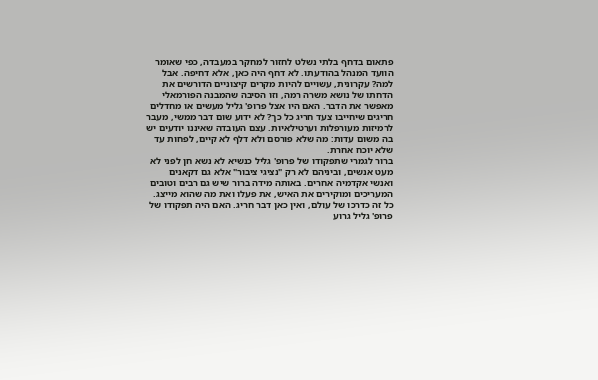פתאום בדחף בלתי נשלט לחזור למחקר במעבדה, כפי שאומר הוועד המנהל בהודעתו. לא דחף היה כאן, אלא דחיפה. אבל למה? עקרונית, עשויים להיות מקרים קיצוניים הדורשים את הדחתו של נושא משרה רמה, וזו הסיבה שהמבנה הפורמאלי מאפשר את הדבר. האם היו אצל פרופ' גליל מעשים או מחדלים חריגים שיחייבו צעד חריג כל כך? לא ידוע שום דבר ממשי, מעבר לרמיזות מעורפלות וערטילאיות. עצם העובדה שאיננו יודעים יש בה משום עדות: מה שלא פורסם ולא דלף לא קיים, לפחות עד שלא יוכח אחרת.
ברור לגמרי שתפקודו של פרופ' גליל כנשיא לא נשא חן לפני לא מעט אנשים, וביניהם לא רק "נציגי ציבור" אלא גם דקאנים ואנשי אקדמיה אחרים. באותה מידה ברור שיש גם רבים וטובים המעריכים ומוקירים את האיש, את פעלו ואת מה שהוא מייצג. כל זה כדרכו של עולם, ואין כאן דבר חריג. האם היה תפקודו של פרופ' גליל גרוע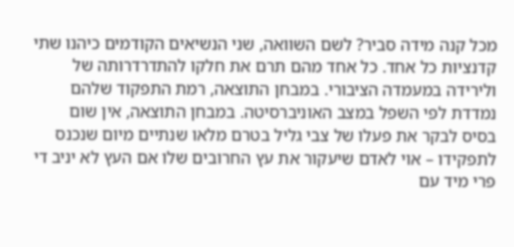מכל קנה מידה סביר? לשם השוואה, שני הנשיאים הקודמים כיהנו שתי קדנציות כל אחד. כל אחד מהם תרם את חלקו להתדרדרותה של ולירידה במעמדה הציבורי. במבחן התוצאה, רמת התפקוד שלהם נמדדת לפי השפל במצב האוניברסיטה. במבחן התוצאה, אין שום בסיס לבקר את פעלו של צבי גליל בטרם מלאו שנתיים מיום שנכנס לתפקידו – אוי לאדם שיעקור את עץ החרובים שלו אם העץ לא יניב די פרי מיד עם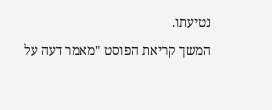נטיעתו.
המשך קריאת הפוסט "מאמר דעה על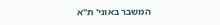המשבר באוני' ת"א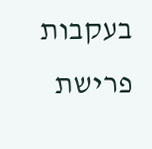בעקבות פרישת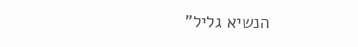הנשיא גליל"